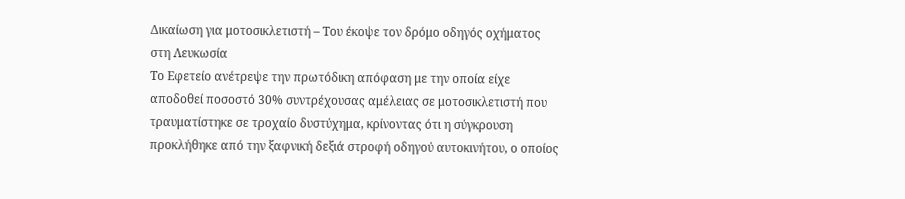Δικαίωση για μοτοσικλετιστή – Του έκοψε τον δρόμο οδηγός οχήματος στη Λευκωσία
Το Εφετείο ανέτρεψε την πρωτόδικη απόφαση με την οποία είχε αποδοθεί ποσοστό 30% συντρέχουσας αμέλειας σε μοτοσικλετιστή που τραυματίστηκε σε τροχαίο δυστύχημα, κρίνοντας ότι η σύγκρουση προκλήθηκε από την ξαφνική δεξιά στροφή οδηγού αυτοκινήτου, ο οποίος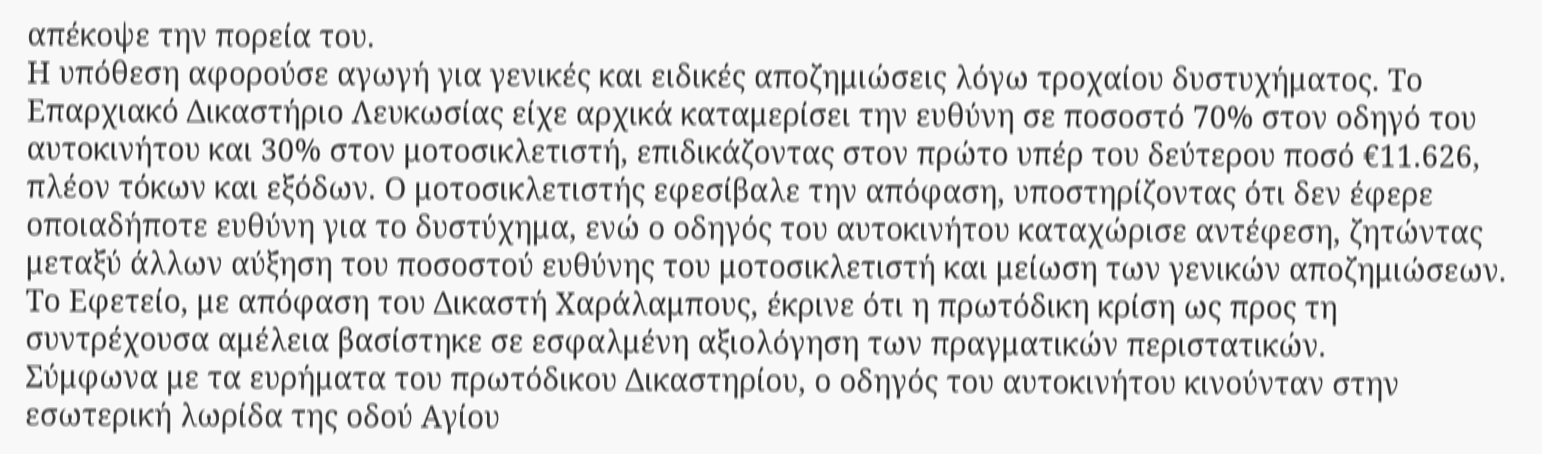απέκοψε την πορεία του.
Η υπόθεση αφορούσε αγωγή για γενικές και ειδικές αποζημιώσεις λόγω τροχαίου δυστυχήματος. Το Επαρχιακό Δικαστήριο Λευκωσίας είχε αρχικά καταμερίσει την ευθύνη σε ποσοστό 70% στον οδηγό του αυτοκινήτου και 30% στον μοτοσικλετιστή, επιδικάζοντας στον πρώτο υπέρ του δεύτερου ποσό €11.626, πλέον τόκων και εξόδων. Ο μοτοσικλετιστής εφεσίβαλε την απόφαση, υποστηρίζοντας ότι δεν έφερε οποιαδήποτε ευθύνη για το δυστύχημα, ενώ ο οδηγός του αυτοκινήτου καταχώρισε αντέφεση, ζητώντας μεταξύ άλλων αύξηση του ποσοστού ευθύνης του μοτοσικλετιστή και μείωση των γενικών αποζημιώσεων.
Το Εφετείο, με απόφαση του Δικαστή Χαράλαμπους, έκρινε ότι η πρωτόδικη κρίση ως προς τη συντρέχουσα αμέλεια βασίστηκε σε εσφαλμένη αξιολόγηση των πραγματικών περιστατικών.
Σύμφωνα με τα ευρήματα του πρωτόδικου Δικαστηρίου, ο οδηγός του αυτοκινήτου κινούνταν στην εσωτερική λωρίδα της οδού Αγίου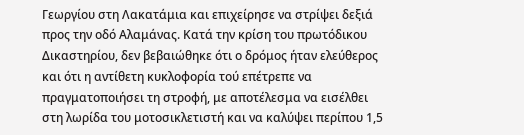Γεωργίου στη Λακατάμια και επιχείρησε να στρίψει δεξιά προς την οδό Αλαμάνας. Κατά την κρίση του πρωτόδικου Δικαστηρίου, δεν βεβαιώθηκε ότι ο δρόμος ήταν ελεύθερος και ότι η αντίθετη κυκλοφορία τού επέτρεπε να πραγματοποιήσει τη στροφή, με αποτέλεσμα να εισέλθει στη λωρίδα του μοτοσικλετιστή και να καλύψει περίπου 1,5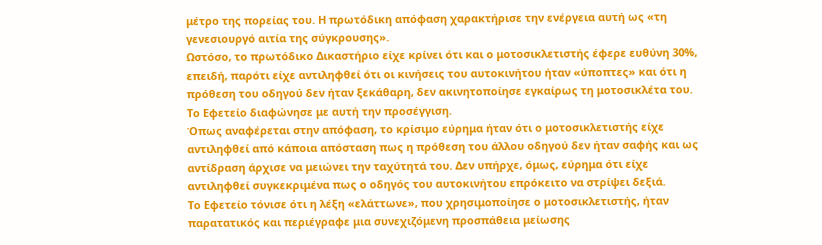μέτρο της πορείας του. Η πρωτόδικη απόφαση χαρακτήρισε την ενέργεια αυτή ως «τη γενεσιουργό αιτία της σύγκρουσης».
Ωστόσο, το πρωτόδικο Δικαστήριο είχε κρίνει ότι και ο μοτοσικλετιστής έφερε ευθύνη 30%, επειδή, παρότι είχε αντιληφθεί ότι οι κινήσεις του αυτοκινήτου ήταν «ύποπτες» και ότι η πρόθεση του οδηγού δεν ήταν ξεκάθαρη, δεν ακινητοποίησε εγκαίρως τη μοτοσικλέτα του.
Το Εφετείο διαφώνησε με αυτή την προσέγγιση.
Όπως αναφέρεται στην απόφαση, το κρίσιμο εύρημα ήταν ότι ο μοτοσικλετιστής είχε αντιληφθεί από κάποια απόσταση πως η πρόθεση του άλλου οδηγού δεν ήταν σαφής και ως αντίδραση άρχισε να μειώνει την ταχύτητά του. Δεν υπήρχε, όμως, εύρημα ότι είχε αντιληφθεί συγκεκριμένα πως ο οδηγός του αυτοκινήτου επρόκειτο να στρίψει δεξιά.
Το Εφετείο τόνισε ότι η λέξη «ελάττωνε», που χρησιμοποίησε ο μοτοσικλετιστής, ήταν παρατατικός και περιέγραφε μια συνεχιζόμενη προσπάθεια μείωσης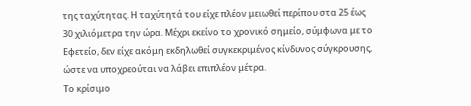της ταχύτητας. Η ταχύτητά του είχε πλέον μειωθεί περίπου στα 25 έως 30 χιλιόμετρα την ώρα. Μέχρι εκείνο το χρονικό σημείο, σύμφωνα με το Εφετείο, δεν είχε ακόμη εκδηλωθεί συγκεκριμένος κίνδυνος σύγκρουσης, ώστε να υποχρεούται να λάβει επιπλέον μέτρα.
Το κρίσιμο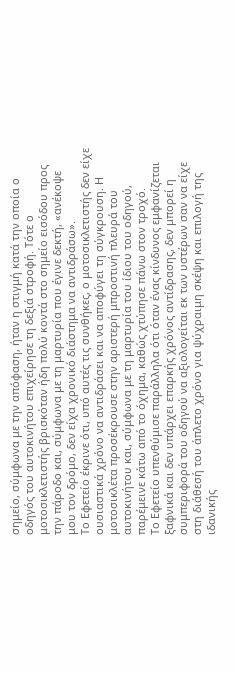σημείο, σύμφωνα με την απόφαση, ήταν η στιγμή κατά την οποία ο οδηγός του αυτοκινήτου επιχείρησε τη δεξιά στροφή. Τότε ο μοτοσικλετιστής βρισκόταν ήδη πολύ κοντά στο σημείο εισόδου προς την πάροδο και, σύμφωνα με τη μαρτυρία που έγινε δεκτή, «ανέκοψε μου τον δρόμο, δεν είχα χρονικό διάστημα να αντιδράσω».
Το Εφετείο έκρινε ότι, υπό αυτές τις συνθήκες, ο μοτοσικλετιστής δεν είχε ουσιαστικά χρόνο να αντιδράσει και να αποφύγει τη σύγκρουση. Η μοτοσικλέτα προσέκρουσε στην αριστερή μπροστινή πλευρά του αυτοκινήτου και, σύμφωνα με τη μαρτυρία του ίδιου του οδηγού, παρέμεινε κάτω από το όχημα, καθώς χτύπησε πάνω στον τροχό.
Το Εφετείο υπενθύμισε παράλληλα ότι όταν ένας κίνδυνος εμφανίζεται ξαφνικά και δεν υπάρχει επαρκής χρόνος αντίδρασης, δεν μπορεί η συμπεριφορά του οδηγού να αξιολογείται εκ των υστέρων σαν να είχε στη διάθεσή του άπλετο χρόνο για ψύχραιμη σκέψη και επιλογή της ιδανικής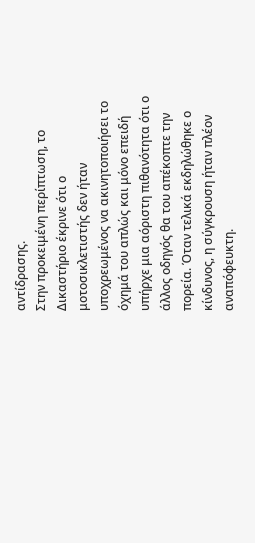αντίδρασης.
Στην προκειμένη περίπτωση, το Δικαστήριο έκρινε ότι ο μοτοσικλετιστής δεν ήταν υποχρεωμένος να ακινητοποιήσει το όχημά του απλώς και μόνο επειδή υπήρχε μια αόριστη πιθανότητα ότι ο άλλος οδηγός θα του απέκοπτε την πορεία. Όταν τελικά εκδηλώθηκε ο κίνδυνος, η σύγκρουση ήταν πλέον αναπόφευκτη.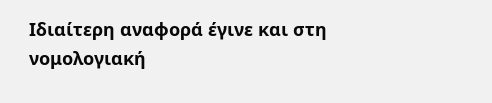Ιδιαίτερη αναφορά έγινε και στη νομολογιακή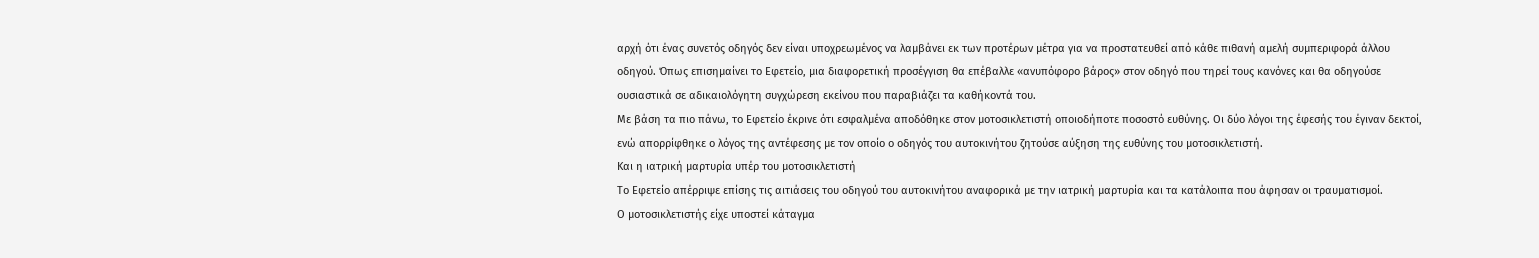αρχή ότι ένας συνετός οδηγός δεν είναι υποχρεωμένος να λαμβάνει εκ των προτέρων μέτρα για να προστατευθεί από κάθε πιθανή αμελή συμπεριφορά άλλου οδηγού. Όπως επισημαίνει το Εφετείο, μια διαφορετική προσέγγιση θα επέβαλλε «ανυπόφορο βάρος» στον οδηγό που τηρεί τους κανόνες και θα οδηγούσε ουσιαστικά σε αδικαιολόγητη συγχώρεση εκείνου που παραβιάζει τα καθήκοντά του.
Με βάση τα πιο πάνω, το Εφετείο έκρινε ότι εσφαλμένα αποδόθηκε στον μοτοσικλετιστή οποιοδήποτε ποσοστό ευθύνης. Οι δύο λόγοι της έφεσής του έγιναν δεκτοί, ενώ απορρίφθηκε ο λόγος της αντέφεσης με τον οποίο ο οδηγός του αυτοκινήτου ζητούσε αύξηση της ευθύνης του μοτοσικλετιστή.
Και η ιατρική μαρτυρία υπέρ του μοτοσικλετιστή
Το Εφετείο απέρριψε επίσης τις αιτιάσεις του οδηγού του αυτοκινήτου αναφορικά με την ιατρική μαρτυρία και τα κατάλοιπα που άφησαν οι τραυματισμοί.
Ο μοτοσικλετιστής είχε υποστεί κάταγμα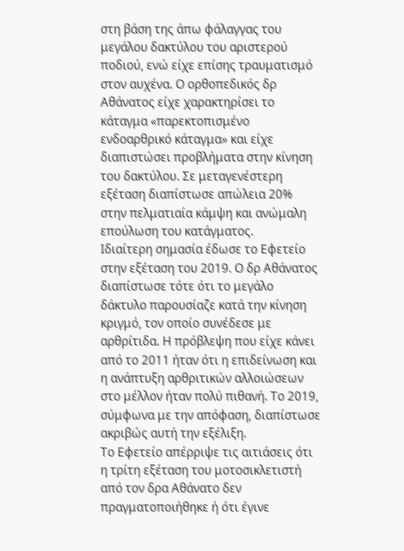στη βάση της άπω φάλαγγας του μεγάλου δακτύλου του αριστερού ποδιού, ενώ είχε επίσης τραυματισμό στον αυχένα. Ο ορθοπεδικός δρ Αθάνατος είχε χαρακτηρίσει το κάταγμα «παρεκτοπισμένο ενδοαρθρικό κάταγμα» και είχε διαπιστώσει προβλήματα στην κίνηση του δακτύλου. Σε μεταγενέστερη εξέταση διαπίστωσε απώλεια 20% στην πελματιαία κάμψη και ανώμαλη επούλωση του κατάγματος.
Ιδιαίτερη σημασία έδωσε το Εφετείο στην εξέταση του 2019. Ο δρ Αθάνατος διαπίστωσε τότε ότι το μεγάλο δάκτυλο παρουσίαζε κατά την κίνηση κριγμό, τον οποίο συνέδεσε με αρθρίτιδα. Η πρόβλεψη που είχε κάνει από το 2011 ήταν ότι η επιδείνωση και η ανάπτυξη αρθριτικών αλλοιώσεων στο μέλλον ήταν πολύ πιθανή. Το 2019, σύμφωνα με την απόφαση, διαπίστωσε ακριβώς αυτή την εξέλιξη.
Το Εφετείο απέρριψε τις αιτιάσεις ότι η τρίτη εξέταση του μοτοσικλετιστή από τον δρα Αθάνατο δεν πραγματοποιήθηκε ή ότι έγινε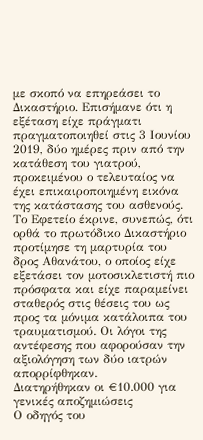με σκοπό να επηρεάσει το Δικαστήριο. Επισήμανε ότι η εξέταση είχε πράγματι πραγματοποιηθεί στις 3 Ιουνίου 2019, δύο ημέρες πριν από την κατάθεση του γιατρού, προκειμένου ο τελευταίος να έχει επικαιροποιημένη εικόνα της κατάστασης του ασθενούς.
Το Εφετείο έκρινε, συνεπώς, ότι ορθά το πρωτόδικο Δικαστήριο προτίμησε τη μαρτυρία του δρος Αθανάτου, ο οποίος είχε εξετάσει τον μοτοσικλετιστή πιο πρόσφατα και είχε παραμείνει σταθερός στις θέσεις του ως προς τα μόνιμα κατάλοιπα του τραυματισμού. Οι λόγοι της αντέφεσης που αφορούσαν την αξιολόγηση των δύο ιατρών απορρίφθηκαν.
Διατηρήθηκαν οι €10.000 για γενικές αποζημιώσεις
Ο οδηγός του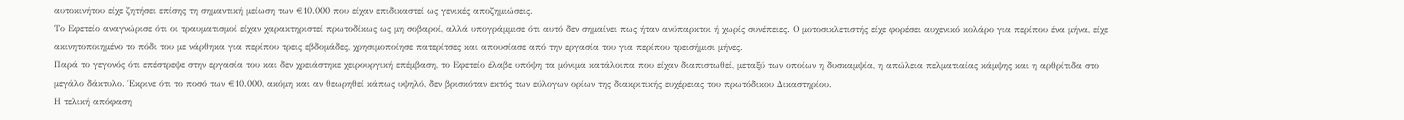αυτοκινήτου είχε ζητήσει επίσης τη σημαντική μείωση των €10.000 που είχαν επιδικαστεί ως γενικές αποζημιώσεις.
Το Εφετείο αναγνώρισε ότι οι τραυματισμοί είχαν χαρακτηριστεί πρωτοδίκως ως μη σοβαροί, αλλά υπογράμμισε ότι αυτό δεν σημαίνει πως ήταν ανύπαρκτοι ή χωρίς συνέπειες. Ο μοτοσικλετιστής είχε φορέσει αυχενικό κολάρο για περίπου ένα μήνα, είχε ακινητοποιημένο το πόδι του με νάρθηκα για περίπου τρεις εβδομάδες, χρησιμοποίησε πατερίτσες και απουσίασε από την εργασία του για περίπου τρεισήμισι μήνες.
Παρά το γεγονός ότι επέστρεψε στην εργασία του και δεν χρειάστηκε χειρουργική επέμβαση, το Εφετείο έλαβε υπόψη τα μόνιμα κατάλοιπα που είχαν διαπιστωθεί, μεταξύ των οποίων η δυσκαμψία, η απώλεια πελματιαίας κάμψης και η αρθρίτιδα στο μεγάλο δάκτυλο. Έκρινε ότι το ποσό των €10.000, ακόμη και αν θεωρηθεί κάπως υψηλό, δεν βρισκόταν εκτός των εύλογων ορίων της διακριτικής ευχέρειας του πρωτόδικου Δικαστηρίου.
Η τελική απόφαση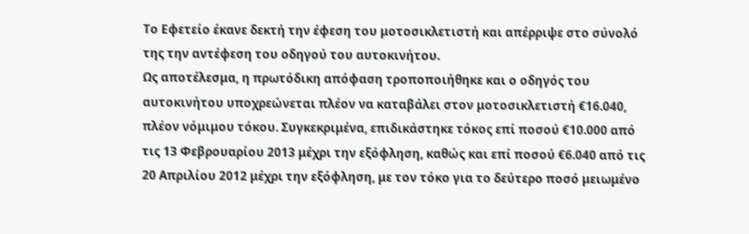Το Εφετείο έκανε δεκτή την έφεση του μοτοσικλετιστή και απέρριψε στο σύνολό της την αντέφεση του οδηγού του αυτοκινήτου.
Ως αποτέλεσμα, η πρωτόδικη απόφαση τροποποιήθηκε και ο οδηγός του αυτοκινήτου υποχρεώνεται πλέον να καταβάλει στον μοτοσικλετιστή €16.040, πλέον νόμιμου τόκου. Συγκεκριμένα, επιδικάστηκε τόκος επί ποσού €10.000 από τις 13 Φεβρουαρίου 2013 μέχρι την εξόφληση, καθώς και επί ποσού €6.040 από τις 20 Απριλίου 2012 μέχρι την εξόφληση, με τον τόκο για το δεύτερο ποσό μειωμένο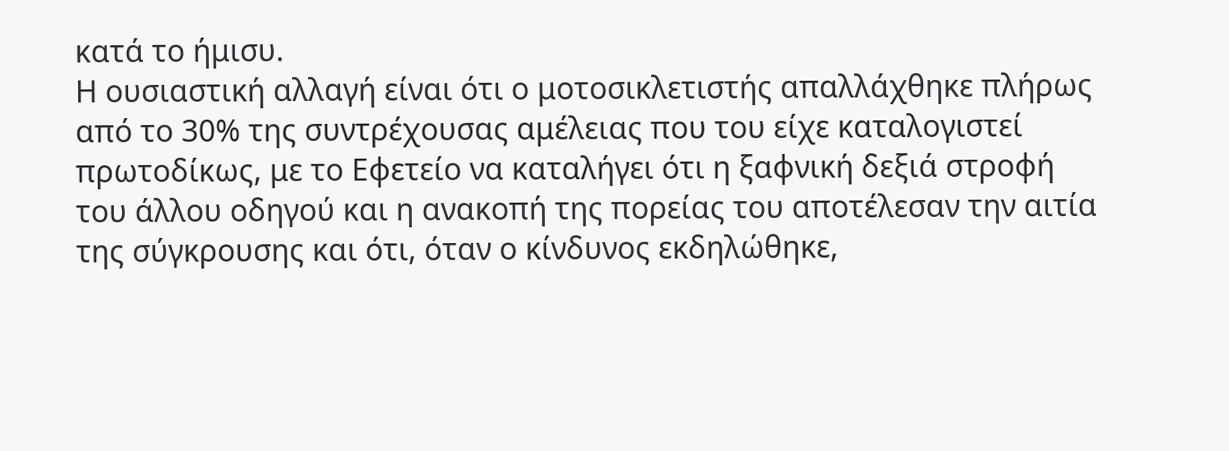κατά το ήμισυ.
Η ουσιαστική αλλαγή είναι ότι ο μοτοσικλετιστής απαλλάχθηκε πλήρως από το 30% της συντρέχουσας αμέλειας που του είχε καταλογιστεί πρωτοδίκως, με το Εφετείο να καταλήγει ότι η ξαφνική δεξιά στροφή του άλλου οδηγού και η ανακοπή της πορείας του αποτέλεσαν την αιτία της σύγκρουσης και ότι, όταν ο κίνδυνος εκδηλώθηκε,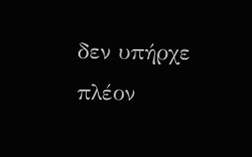δεν υπήρχε πλέον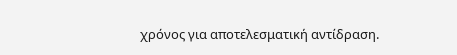χρόνος για αποτελεσματική αντίδραση.